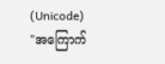(Unicode)
"အကြောက်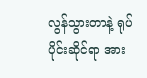လွန်သွားတာနဲ့ ရုပ်ပိုင်းဆိုင်ရာ အား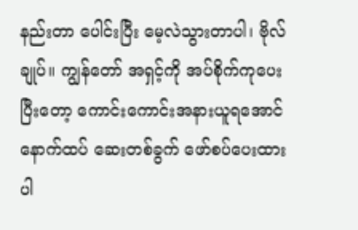နည်းတာ ပေါင်းပြီး မေ့လဲသွားတာပါ၊ ဗိုလ်ချုပ်။ ကျွန်တော် အရှင့်ကို အပ်စိုက်ကုပေးပြီးတော့ ကောင်းကောင်းအနားယူရအောင် နောက်ထပ် ဆေးတစ်ခွက် ဖော်စပ်ပေးထားပါ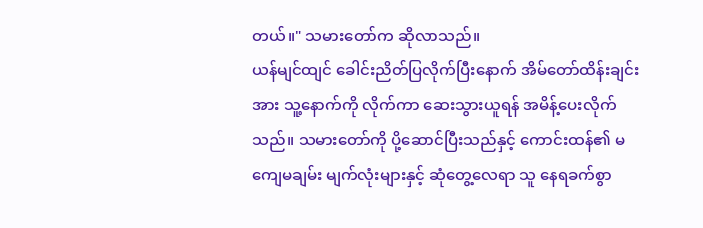တယ်။" သမားတော်က ဆိုလာသည်။
ယန်မျင်ထျင် ခေါင်းညိတ်ပြလိုက်ပြီးနောက် အိမ်တော်ထိန်းချင်းအား သူ့နောက်ကို လိုက်ကာ ဆေးသွားယူရန် အမိန့်ပေးလိုက်သည်။ သမားတော်ကို ပို့ဆောင်ပြီးသည်နှင့် ကောင်းထန်၏ မကျေမချမ်း မျက်လုံးများနှင့် ဆုံတွေ့လေရာ သူ နေရခက်စွာ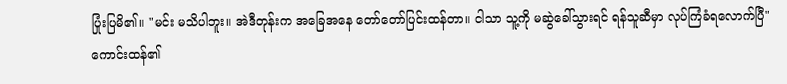ပြုံးပြမိ၏။ "မင်း မသိပါဘူး။ အဲဒီတုန်းက အခြေအနေ တော်တော်ပြင်းထန်တာ။ ငါသာ သူ့ကို မဆွဲခေါ်သွားရင် ရန်သူဆီမှာ လုပ်ကြံခံရလောက်ပြီ"
ကောင်းထန်၏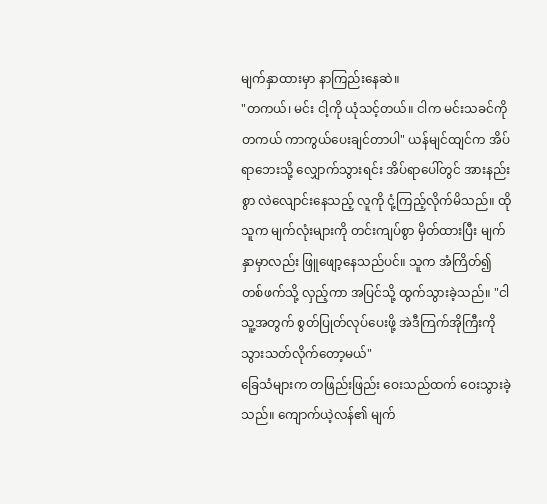မျက်နှာထားမှာ နာကြည်းနေဆဲ။
"တကယ်၊ မင်း ငါ့ကို ယုံသင့်တယ်။ ငါက မင်းသခင်ကို တကယ် ကာကွယ်ပေးချင်တာပါ" ယန်မျင်ထျင်က အိပ်ရာဘေးသို့ လျှောက်သွားရင်း အိပ်ရာပေါ်တွင် အားနည်းစွာ လဲလျောင်းနေသည့် လူကို ငုံ့ကြည့်လိုက်မိသည်။ ထိုသူက မျက်လုံးများကို တင်းကျပ်စွာ မှိတ်ထားပြီး မျက်နှာမှာလည်း ဖြူဖျော့နေသည်ပင်။ သူက အံကြိတ်၍ တစ်ဖက်သို့ လှည့်ကာ အပြင်သို့ ထွက်သွားခဲ့သည်။ "ငါ သူ့အတွက် စွတ်ပြုတ်လုပ်ပေးဖို့ အဲဒီကြက်အိုကြီးကို သွားသတ်လိုက်တော့မယ်"
ခြေသံများက တဖြည်းဖြည်း ဝေးသည်ထက် ဝေးသွားခဲ့သည်။ ကျောက်ယဲ့လန်၏ မျက်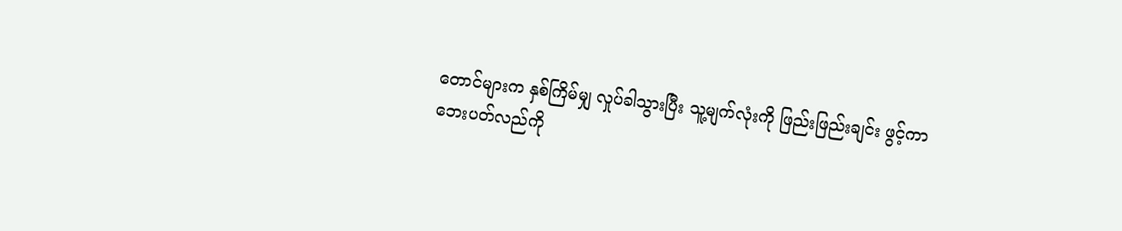တောင်များက နှစ်ကြိမ်မျှ လှုပ်ခါသွားပြီး သူ့မျက်လုံးကို ဖြည်းဖြည်းချင်း ဖွင့်ကာ ဘေးပတ်လည်ကို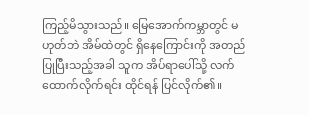ကြည့်မိသွားသည်။ မြေအောက်ကမ္ဘာတွင် မဟုတ်ဘဲ အိမ်ထဲတွင် ရှိနေကြောင်းကို အတည်ပြုပြီးသည့်အခါ သူက အိပ်ရာပေါ်သို့ လက်ထောက်လိုက်ရင်း ထိုင်ရန် ပြင်လိုက်၏။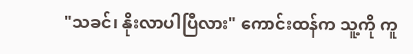"သခင်၊ နိုးလာပါပြီလား" ကောင်းထန်က သူ့ကို ကူ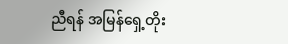ညီရန် အမြန်ရှေ့တိုး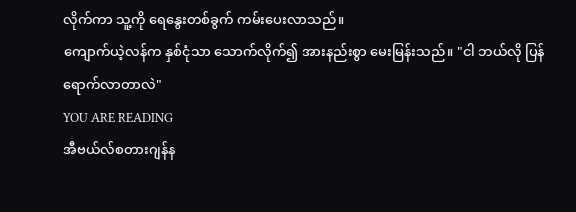လိုက်ကာ သူ့ကို ရေနွေးတစ်ခွက် ကမ်းပေးလာသည်။
ကျောက်ယဲ့လန်က နှစ်ငုံသာ သောက်လိုက်၍ အားနည်းစွာ မေးမြန်းသည်။ "ငါ ဘယ်လို ပြန်ရောက်လာတာလဲ"
YOU ARE READING
အီဗယ်လ်စတားဂျန်န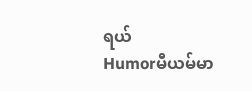ရယ်
Humorမီယမ်မာ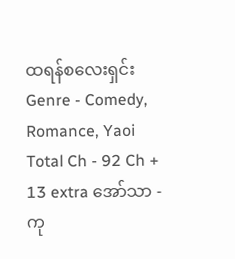ထရန်စလေးရှင်း Genre - Comedy, Romance, Yaoi Total Ch - 92 Ch + 13 extra အော်သာ - ကု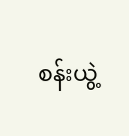စန်းယွဲ့